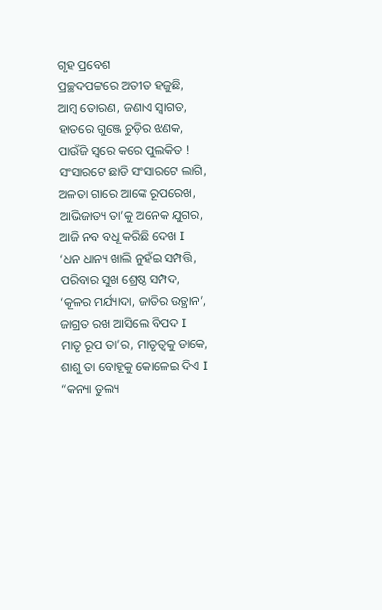ଗୃହ ପ୍ରବେଶ
ପ୍ରଚ୍ଛଦପଟ୍ଟରେ ଅତୀତ ହଜୁଛି,
ଆମ୍ବ ତୋରଣ, ଜଣାଏ ସ୍ଵାଗତ,
ହାତରେ ଗୁଞ୍ଜେ ଚୁଡ଼ିର ଝଣକ,
ପାଉଁଜି ସ୍ଵରେ କରେ ପୁଲକିତ !
ସଂସାରଟେ ଛାଡି ସଂସାରଟେ ଲାଗି,
ଅଳତା ଗାରେ ଆଙ୍କେ ରୂପରେଖ,
ଆଭିଜାତ୍ୟ ତା’କୁ ଅନେକ ଯୁଗର,
ଆଜି ନବ ବଧୂ କରିଛି ଦେଖ I
‘ଧନ ଧାନ୍ୟ ଖାଲି ନୁହଁଇ ସମ୍ପତ୍ତି,
ପରିବାର ସୁଖ ଶ୍ରେଷ୍ଠ ସମ୍ପଦ,
‘କୂଳର ମର୍ଯ୍ୟାଦା, ଜାତିର ଉତ୍ଥାନ’,
ଜାଗ୍ରତ ରଖ ଆସିଲେ ବିପଦ I
ମାତୃ ରୂପ ତା’ର, ମାତୃତ୍ଵକୁ ଡାକେ,
ଶାଶୁ ତା ବୋହୂକୁ କୋଳେଇ ଦିଏ I
“କନ୍ୟା ତୁଲ୍ୟ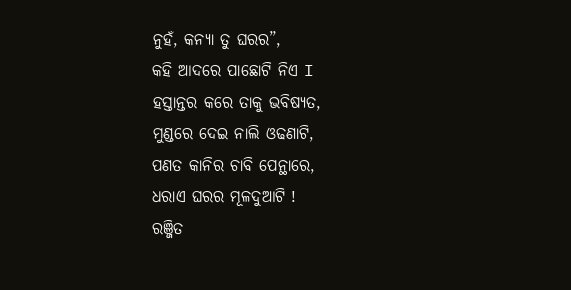ନୁହଁ, କନ୍ୟା ତୁ ଘରର”,
କହି ଆଦରେ ପାଛୋଟି ନିଏ I
ହସ୍ତାନ୍ତର କରେ ତାକୁ ଭବିଷ୍ୟତ,
ମୁଣ୍ଡରେ ଦେଇ ନାଲି ଓଢଣାଟି,
ପଣତ କାନିର ଚାବି ପେନ୍ଥାରେ,
ଧରାଏ ଘରର ମୂଳଦୁଆଟି !
ରଞ୍ଜିତ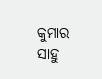କୁମାର ସାହୁ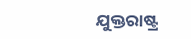ଯୁକ୍ତରାଷ୍ଟ୍ର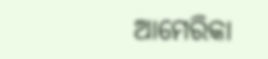ଆମେରିକା